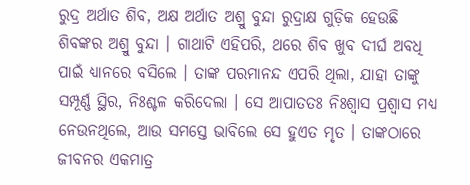ରୁଦ୍ର ଅର୍ଥାତ ଶିବ, ଅକ୍ଷ ଅର୍ଥାତ ଅଶ୍ରୁ ବୁନ୍ଦା ରୁଦ୍ରାକ୍ଷ ଗୁଡ଼ିକ ହେଉଛି ଶିବଙ୍କର ଅଶ୍ରୁ ବୁନ୍ଦା । ଗାଥାଟି ଏହିପରି, ଥରେ ଶିବ ଖୁବ ଦୀର୍ଘ ଅବଧି ପାଇଁ ଧ୍ୟାନରେ ବସିଲେ । ତାଙ୍କ ପରମାନନ୍ଦ ଏପରି ଥିଲା, ଯାହା ତାଙ୍କୁ ସମ୍ପୂର୍ଣ୍ଣ ସ୍ଥିର, ନିଃଶ୍ଚଳ କରିଦେଲା । ସେ ଆପାତତଃ ନିଃଶ୍ୱାସ ପ୍ରଶ୍ୱାସ ମଧ୍ୟ ନେଉନଥିଲେ, ଆଉ ସମସ୍ତେ ଭାବିଲେ ସେ ହୁଏତ ମୃତ । ତାଙ୍କଠାରେ ଜୀବନର ଏକମାତ୍ର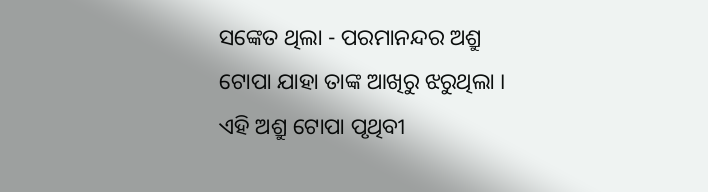ସଙ୍କେତ ଥିଲା - ପରମାନନ୍ଦର ଅଶ୍ରୁ ଟୋପା ଯାହା ତାଙ୍କ ଆଖିରୁ ଝରୁଥିଲା । ଏହି ଅଶ୍ରୁ ଟୋପା ପୃଥିବୀ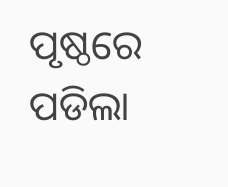ପୃଷ୍ଠରେ ପଡିଲା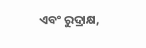ଏବଂ ରୁଦ୍ରାକ୍ଷ,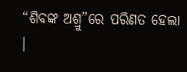“ଶିବଙ୍କ ଅଶ୍ରୁ”ରେ ପରିଣତ ହେଲା ।